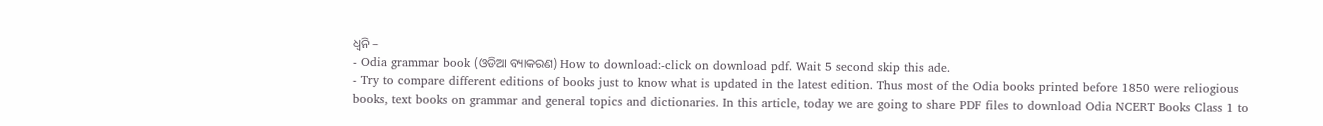ଧ୍ୱନି –
- Odia grammar book (ଓଡିଆ ବ୍ୟାକରଣ) How to download:-click on download pdf. Wait 5 second skip this ade.
- Try to compare different editions of books just to know what is updated in the latest edition. Thus most of the Odia books printed before 1850 were reliogious books, text books on grammar and general topics and dictionaries. In this article, today we are going to share PDF files to download Odia NCERT Books Class 1 to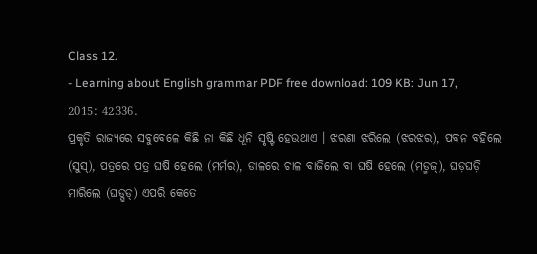Class 12.
- Learning about English grammar PDF free download: 109 KB: Jun 17, 2015: 42336.
ପ୍ରକୃତି ରାଜ୍ୟରେ ସବୁବେଳେ କିଛି ନା କିଛି ଧୂନି ସୃଷ୍ଟି ହେଉଥାଏ । ଝରଣା ଝରିଲେ (ଝରଝର), ପବନ ବହିଲେ (ସୁସ୍), ପତ୍ରରେ ପତ୍ର ଘଷି ହେଲେ (ମର୍ମର), ଡାଳରେ ଚାଳ ବାଜିଲେ ବା ଘଷି ହେଲେ (ମଡ୍ମଜ୍), ଘଡ଼ଘଡ଼ି ମାରିଲେ (ଘଡ୍ଘଡ୍) ଏପରି କେତେ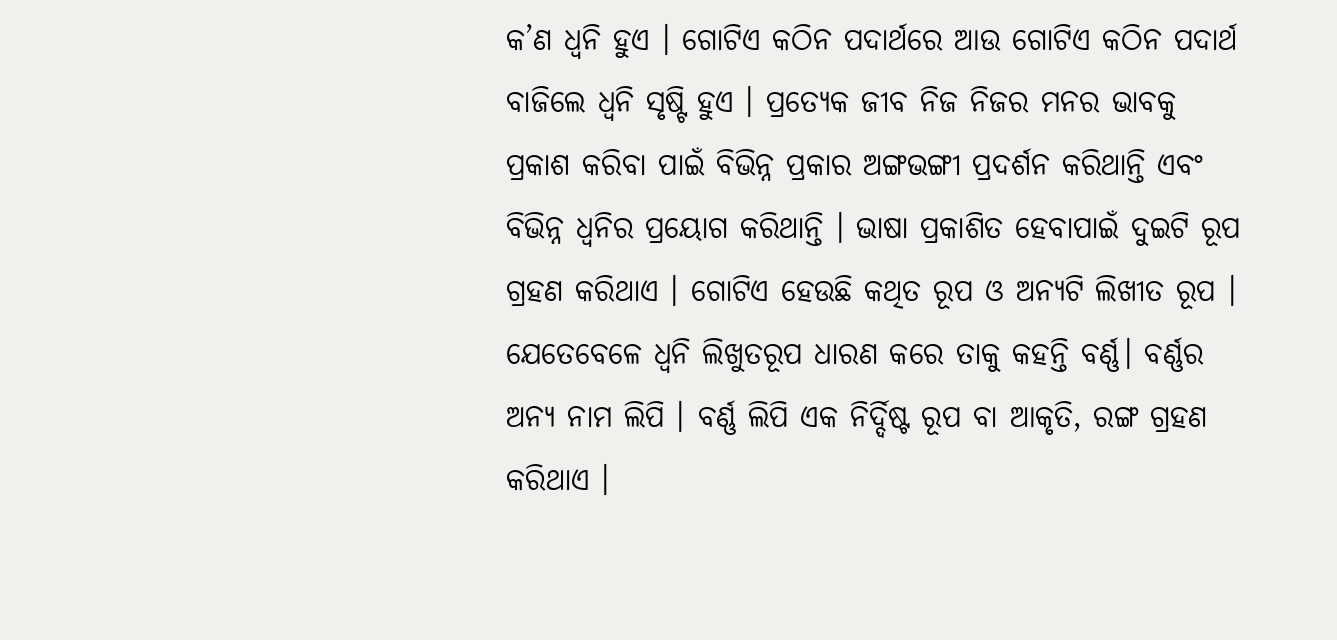କ’ଣ ଧ୍ବନି ହୁଏ । ଗୋଟିଏ କଠିନ ପଦାର୍ଥରେ ଆଉ ଗୋଟିଏ କଠିନ ପଦାର୍ଥ ବାଜିଲେ ଧ୍ବନି ସୃଷ୍ଟି ହୁଏ । ପ୍ରତ୍ୟେକ ଜୀବ ନିଜ ନିଜର ମନର ଭାବକୁ ପ୍ରକାଶ କରିବା ପାଇଁ ବିଭିନ୍ନ ପ୍ରକାର ଅଙ୍ଗଭଙ୍ଗୀ ପ୍ରଦର୍ଶନ କରିଥାନ୍ତି ଏବଂ ବିଭିନ୍ନ ଧ୍ବନିର ପ୍ରୟୋଗ କରିଥାନ୍ତି । ଭାଷା ପ୍ରକାଶିତ ହେବାପାଇଁ ଦୁଇଟି ରୂପ ଗ୍ରହଣ କରିଥାଏ । ଗୋଟିଏ ହେଉଛି କଥିତ ରୂପ ଓ ଅନ୍ୟଟି ଲିଖୀତ ରୂପ । ଯେତେବେଳେ ଧ୍ବନି ଲିଖୁତରୂପ ଧାରଣ କରେ ତାକୁ କହନ୍ତି ବର୍ଣ୍ଣ। ବର୍ଣ୍ଣର ଅନ୍ୟ ନାମ ଲିପି । ବର୍ଣ୍ଣ ଲିପି ଏକ ନିର୍ଦ୍ଦିଷ୍ଟ ରୂପ ବା ଆକୃତି, ରଙ୍ଗ ଗ୍ରହଣ କରିଥାଏ ।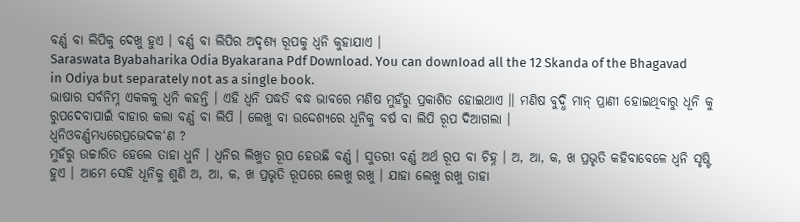ବର୍ଣ୍ଣ ବା ଲିପିକୁ ଦେଖୁ ହୁଏ । ବର୍ଣ୍ଣ ବା ଲିପିର ଅଦୃଶ୍ୟ ରୂପକୁ ଧ୍ବନି କୁହାଯାଏ ।
Saraswata Byabaharika Odia Byakarana Pdf Download. You can downIoad all the 12 Skanda of the Bhagavad in Odiya but separately not as a single book.
ଭାଷାର ସର୍ବନିମ୍ନ ଏକକକୁ ଧ୍ବନି କହନ୍ତି । ଏହି ଧ୍ବନି ପଦ୍ଧତି ବଦ୍ଧ ଭାବରେ ମଣିଷ ମୁହଁରୁ ପ୍ରକାଶିତ ହୋଇଥାଏ ।। ମଣିଷ ବୁଦ୍ଧି ମାନ୍ ପ୍ରାଣୀ ହୋଇଥିବାରୁ ଧୂନି କୁ ରୁପଦେବାପାଇଁ ବାହାର କଲା ବର୍ଣ୍ଣ ବା ଲିପି । ଲେଖୁ ବା ଉଦ୍ଦେଶ୍ୟରେ ଧୂନିକୁ ବର୍ଷ ବା ଲିପି ରୂପ ଦିଆଗଲା ।
ଧ୍ୱନିଓବର୍ଣ୍ଣମଧ୍ୟରେପ୍ରଭେଦକ‘ଣ ?
ମୁହଁରୁ ଉଚ୍ଚାରିତ ହେଲେ ତାହା ଧୁନି । ଧ୍ବନିର ଲିଖୁତ ରୂପ ହେଉଛି ବର୍ଣ୍ଣ । ସୁତରୀ ବର୍ଣ୍ଣ ଅର୍ଥ ରୂପ ବା ଚିହ୍ନ । ଅ, ଆ, କ, ଖ ପ୍ରଭୃତି କହିବାବେଳେ ଧ୍ବନି ସୃଷ୍ଟି ହୁଏ । ଆମେ ସେହି ଧୂନିକୁ ଶୁଣି ଅ, ଆ, କ, ଖ ପ୍ରଭୃତି ରୂପରେ ଲେଖୁ ରଖୁ । ଯାହା ଲେଖୁ ରଖୁ ତାହା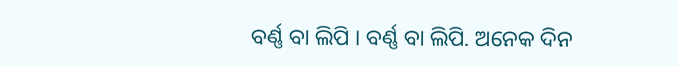ବର୍ଣ୍ଣ ବା ଲିପି । ବର୍ଣ୍ଣ ବା ଲିପି. ଅନେକ ଦିନ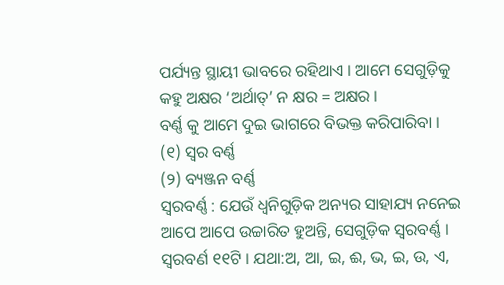ପର୍ଯ୍ୟନ୍ତ ସ୍ଥାୟୀ ଭାବରେ ରହିଥାଏ । ଆମେ ସେଗୁଡ଼ିକୁ କହୁ ଅକ୍ଷର ‘ଅର୍ଥାତ୍’ ନ କ୍ଷର = ଅକ୍ଷର ।
ବର୍ଣ୍ଣ କୁ ଆମେ ଦୁଇ ଭାଗରେ ବିଭକ୍ତ କରିପାରିବା ।
(୧) ସ୍ଵର ବର୍ଣ୍ଣ
(୨) ବ୍ୟଞ୍ଜନ ବର୍ଣ୍ଣ
ସ୍ଵରବର୍ଣ୍ଣ : ଯେଉଁ ଧ୍ୱନିଗୁଡ଼ିକ ଅନ୍ୟର ସାହାଯ୍ୟ ନନେଇ ଆପେ ଆପେ ଉଚ୍ଚାରିତ ହୁଅନ୍ତି, ସେଗୁଡ଼ିକ ସ୍ଵରବର୍ଣ୍ଣ । ସ୍ଵରବର୍ଣ ୧୧ଟି । ଯଥା:ଅ, ଆ, ଇ, ଈ, ଭ, ଇ, ଉ, ଏ,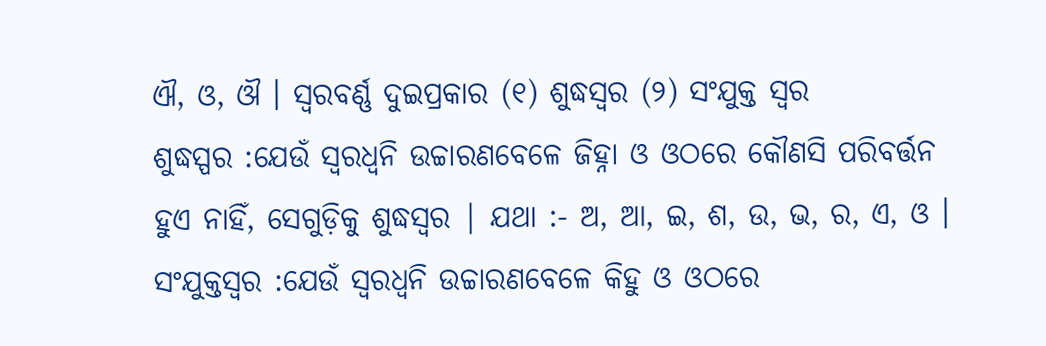ଐ, ଓ, ଔ । ସ୍ଵରବର୍ଣ୍ଣ ଦୁଇପ୍ରକାର (୧) ଶୁଦ୍ଧସ୍ବର (୨) ସଂଯୁକ୍ତ ସ୍ଵର
ଶୁଦ୍ଧସ୍ପର :ଯେଉଁ ସ୍ବରଧ୍ବନି ଉଚ୍ଚାରଣବେଳେ ଜିହ୍ନା ଓ ଓଠରେ କୌଣସି ପରିବର୍ତ୍ତନ ହୁଏ ନାହିଁ, ସେଗୁଡ଼ିକୁ ଶୁଦ୍ଧସ୍ଵର | ଯଥା :- ଅ, ଆ, ଇ, ଶ, ଉ, ଭ, ର, ଏ, ଓ ।
ସଂଯୁକ୍ତସ୍ଵର :ଯେଉଁ ସ୍ବରଧ୍ବନି ଉଚ୍ଚାରଣବେଳେ କିହୁ ଓ ଓଠରେ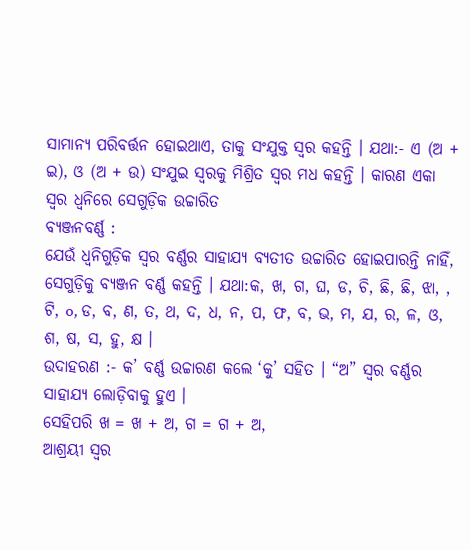ସାମାନ୍ୟ ପରିବର୍ତ୍ତନ ହୋଇଥାଏ, ତାକୁ ସଂଯୁକ୍ତ ସ୍ଵର କହନ୍ତି । ଯଥା:- ଏ (ଅ + ଇ), ଓ (ଅ + ଉ) ସଂଯୁଇ ସ୍ଵରକୁ ମିଶ୍ରିତ ସ୍ବର ମଧ କହନ୍ତି । କାରଣ ଏକା ସ୍ବର ଧ୍ବନିରେ ସେଗୁଡ଼ିକ ଉଚ୍ଚାରିତ
ବ୍ୟଞ୍ଜନବର୍ଣ୍ଣ :
ଯେଉଁ ଧ୍ୱନିଗୁଡ଼ିକ ସ୍ଵର ବର୍ଣ୍ଣର ସାହାଯ୍ୟ ବ୍ୟତୀତ ଉଚ୍ଚାରିତ ହୋଇପାରନ୍ତି ନାହିଁ, ସେଗୁଡ଼ିକୁ ବ୍ୟଞ୍ଜନ ବର୍ଣ୍ଣ କହନ୍ତି । ଯଥା:କ, ଖ, ଗ, ଘ, ଡ, ଚି, ଛି, ଛି, ଝା, , ଟି, o, ଡ, ବ, ଣ, ତ, ଥ, ଦ, ଧ, ନ, ପ, ଫ, ବ, ଭ, ମ, ଯ, ର, ଳ, ଓ, ଶ, ଷ, ସ, ହୁ, କ୍ଷ ।
ଉଦାହରଣ :- କ’ ବର୍ଣ୍ଣ ଉଚ୍ଚାରଣ କଲେ ‘କୁ’ ସହିତ । “ଅ” ସ୍ଵର ବର୍ଣ୍ଣର ସାହାଯ୍ୟ ଲୋଡ଼ିବାକୁ ହୁଏ ।
ସେହିପରି ଖ = ଖ + ଅ, ଗ = ଗ + ଅ,
ଆଶ୍ରୟୀ ସ୍ଵର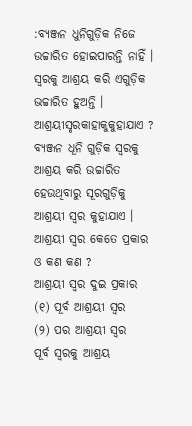:ବ୍ୟଞ୍ଜନ ଧୁନିଗୁଡ଼ିକ ନିଜେ ଉଚ୍ଚାରିତ ହୋଇପାରନ୍ତି ନାହିଁ । ସ୍ବରକୁ ଆଶ୍ରୟ କରି ଏଗୁଡ଼ିକ ଭଚ୍ଚାରିତ ହୁଅନ୍ତି ।
ଆଶ୍ରୟୀସୃରକାହାକୁକୁହାଯାଏ ?
ବ୍ୟଞ୍ଜନ ଧୂନି ଗୁଡ଼ିକ ସ୍ବରକୁ ଆଶ୍ରୟ କରି ଉଚ୍ଚାରିତ ହେଉଥିବାରୁ ସୂରଗୁଡ଼ିକୁ ଆଶ୍ରୟୀ ସ୍ଵର କୁହାଯାଏ ।
ଆଶ୍ରୟୀ ସ୍ଵର କେତେ ପ୍ରକାର ଓ କଣ କଣ ?
ଆଶ୍ରୟୀ ସ୍ଵର ଦୁଇ ପ୍ରକାର
(୧) ପୂର୍ବ ଆଶ୍ରୟୀ ସ୍ଵର
(୨) ପର ଆଶ୍ରୟୀ ସ୍ଵର
ପୂର୍ବ ସ୍ଵରକୁ ଆଶ୍ରୟ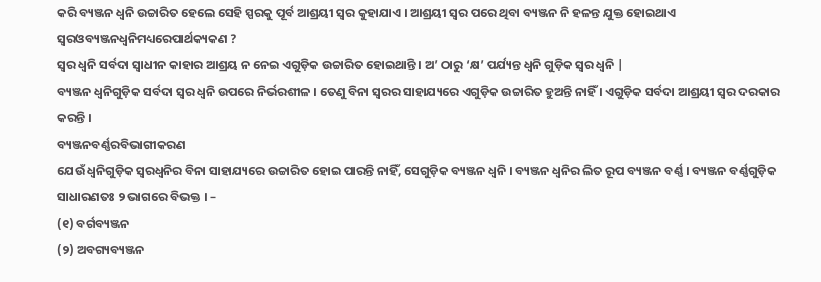କରି ବ୍ୟଞ୍ଜନ ଧ୍ବନି ଉଚ୍ଚାରିତ ହେଲେ ସେହି ସ୍ପରକୁ ପୂର୍ବ ଆଶ୍ରୟୀ ସ୍ଵର କୁହାଯାଏ । ଆଶ୍ରୟୀ ସ୍ଵର ପରେ ଥିବା ବ୍ୟଞ୍ଜନ ନି ହଳନ୍ତ ଯୁକ୍ତ ହୋଇଥାଏ
ସ୍ଵରଓବ୍ୟଞ୍ଜନଧ୍ବନିମଧ୍ୟରେପାର୍ଥକ୍ୟକଣ ?
ସ୍ବର ଧ୍ବନି ସର୍ବଦା ସ୍ବାଧୀନ କାହାର ଆଶ୍ରୟ ନ ନେଇ ଏଗୁଡ଼ିକ ଉଚ୍ଚାରିତ ହୋଇଥାନ୍ତି । ଅ’ ଠାରୁ ‘କ୍ଷ’ ପର୍ଯ୍ୟନ୍ତ ଧ୍ବନି ଗୁଡ଼ିକ ସ୍ବର ଧ୍ବନି |
ବ୍ୟଞ୍ଜନ ଧ୍ବନିଗୁଡ଼ିକ ସର୍ବଦା ସ୍ବର ଧ୍ବନି ଉପରେ ନିର୍ଭରଶୀଳ । ତେଣୁ ବିନା ସ୍ବରର ସାହାଯ୍ୟରେ ଏଗୁଡ଼ିକ ଉଚ୍ଚାରିତ ହୁଅନ୍ତି ନାହିଁ । ଏଗୁଡ଼ିକ ସର୍ବଦା ଆଶ୍ରୟୀ ସ୍ଵର ଦରକାର କରନ୍ତି ।
ବ୍ୟଞ୍ଜନବର୍ଣ୍ଣରବିଭାଗୀକରଣ
ଯେଉଁ ଧ୍ବନିଗୁଡ଼ିକ ସ୍ବରଧ୍ବନିର ବିନା ସାହାଯ୍ୟରେ ଉଚ୍ଚାରିତ ହୋଇ ପାରନ୍ତି ନାହିଁ, ସେଗୁଡ଼ିକ ବ୍ୟଞ୍ଜନ ଧ୍ବନି । ବ୍ୟଞ୍ଜନ ଧ୍ବନିର ଲିତ ରୂପ ବ୍ୟଞ୍ଜନ ବର୍ଣ୍ଣ । ବ୍ୟଞ୍ଜନ ବର୍ଣ୍ଣଗୁଡ଼ିକ ସାଧାରଣତଃ ୨ ଭାଗରେ ବିଭକ୍ତ । –
(୧) ବର୍ଗବ୍ୟଞ୍ଜନ
(୨) ଅବଗ୍ୟବ୍ୟଞ୍ଜନ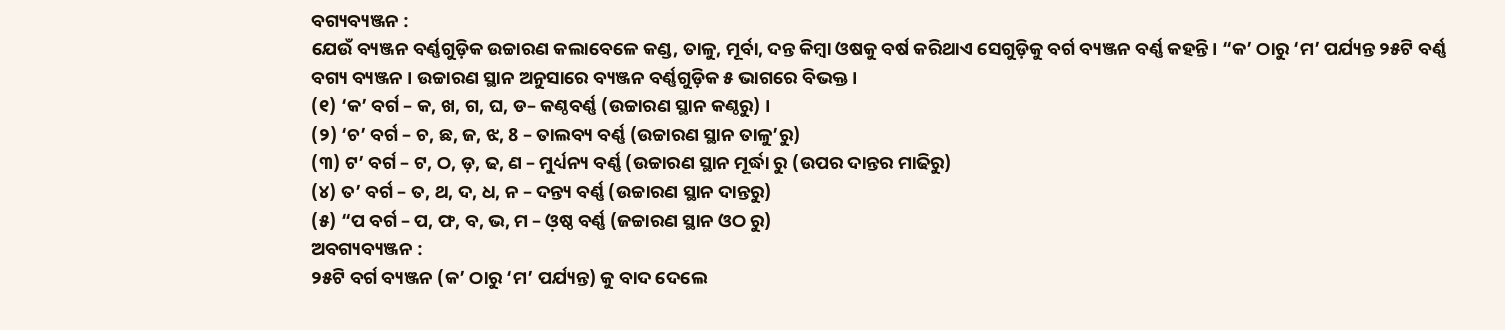ବଗ୍ୟବ୍ୟଞ୍ଜନ :
ଯେଉଁ ବ୍ୟଞ୍ଜନ ବର୍ଣ୍ଣଗୁଡ଼ିକ ଉଚ୍ଚାରଣ କଲାବେଳେ କଣ୍ଡ, ତାଳୁ, ମୂର୍ବା, ଦନ୍ତ କିମ୍ବା ଓଷକୁ ବର୍ଷ କରିଥାଏ ସେଗୁଡ଼ିକୁ ବର୍ଗ ବ୍ୟଞ୍ଜନ ବର୍ଣ୍ଣ କହନ୍ତି । “କ’ ଠାରୁ ‘ମ’ ପର୍ଯ୍ୟନ୍ତ ୨୫ଟି ବର୍ଣ୍ଣ
ବଗ୍ୟ ବ୍ୟଞ୍ଜନ । ଉଚ୍ଚାରଣ ସ୍ଥାନ ଅନୁସାରେ ବ୍ୟଞ୍ଜନ ବର୍ଣ୍ଣଗୁଡ଼ିକ ୫ ଭାଗରେ ବିଭକ୍ତ ।
(୧) ‘କ’ ବର୍ଗ – କ, ଖ, ଗ, ଘ, ଡ– କଣ୍ଠବର୍ଣ୍ଣ (ଉଚ୍ଚାରଣ ସ୍ଥାନ କଣ୍ଠରୁ) ।
(୨) ‘ଚ’ ବର୍ଗ – ଚ, ଛ, ଜ, ଝ, 8 – ତାଲବ୍ୟ ବର୍ଣ୍ଣ (ଉଚ୍ଚାରଣ ସ୍ଥାନ ତାଳୁ’ରୁ)
(୩) ଟ’ ବର୍ଗ – ଟ, ଠ, ଡ଼, ଢ, ଣ – ମୁର୍ଧ୍ୟନ୍ୟ ବର୍ଣ୍ଣ (ଉଚ୍ଚାରଣ ସ୍ଥାନ ମୂର୍ଦ୍ଧା ରୁ (ଉପର ଦାନ୍ତର ମାଢିରୁ)
(୪) ତ’ ବର୍ଗ – ତ, ଥ, ଦ, ଧ, ନ – ଦନ୍ତ୍ୟ ବର୍ଣ୍ଣ (ଉଚ୍ଚାରଣ ସ୍ଥାନ ଦାନ୍ତରୁ)
(୫) “ପ ବର୍ଗ – ପ, ଫ, ବ, ଭ, ମ – ଓ଼ଷ୍ଠ ବର୍ଣ୍ଣ (ଜଚ୍ଚାରଣ ସ୍ଥାନ ଓଠ ରୁ)
ଅବଗ୍ୟବ୍ୟଞ୍ଜନ :
୨୫ଟି ବର୍ଗ ବ୍ୟଞ୍ଜନ (କ’ ଠାରୁ ‘ମ’ ପର୍ଯ୍ୟନ୍ତ) କୁ ବାଦ ଦେଲେ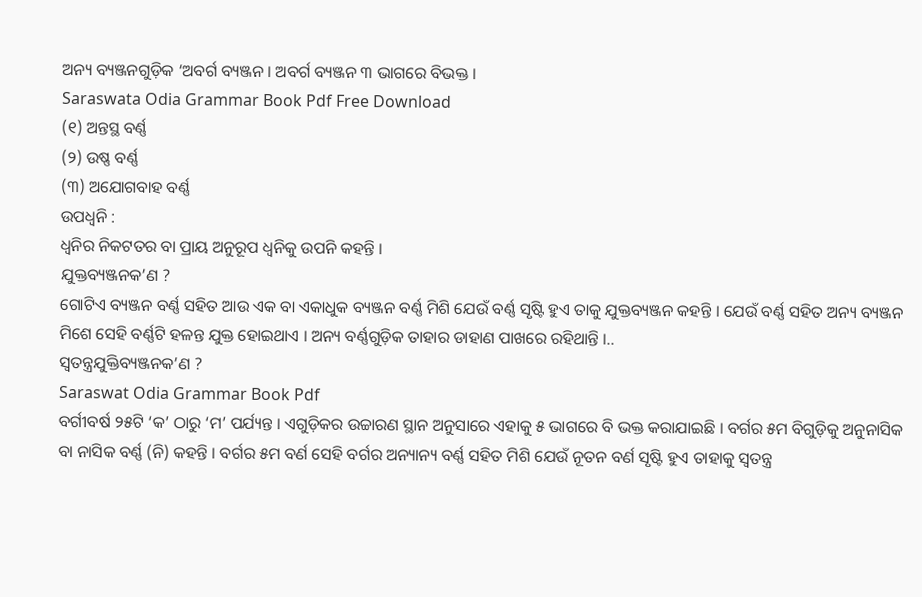ଅନ୍ୟ ବ୍ୟଞ୍ଜନଗୁଡ଼ିକ ‘ଅବର୍ଗ ବ୍ୟଞ୍ଜନ । ଅବର୍ଗ ବ୍ୟଞ୍ଜନ ୩ ଭାଗରେ ବିଭକ୍ତ ।
Saraswata Odia Grammar Book Pdf Free Download
(୧) ଅନ୍ତସ୍ଥ ବର୍ଣ୍ଣ
(୨) ଉଷ୍ଣ ବର୍ଣ୍ଣ
(୩) ଅଯୋଗବାହ ବର୍ଣ୍ଣ
ଉପଧ୍ବନି :
ଧ୍ବନିର ନିକଟତର ବା ପ୍ରାୟ ଅନୁରୂପ ଧ୍ଵନିକୁ ଉପନି କହନ୍ତି ।
ଯୁକ୍ତବ୍ୟଞ୍ଜନକ’ଣ ?
ଗୋଟିଏ ବ୍ୟଞ୍ଜନ ବର୍ଣ୍ଣ ସହିତ ଆଉ ଏକ ବା ଏକାଧୁକ ବ୍ୟଞ୍ଜନ ବର୍ଣ୍ଣ ମିଶି ଯେଉଁ ବର୍ଣ୍ଣ ସୃଷ୍ଟି ହୁଏ ତାକୁ ଯୁକ୍ତବ୍ୟଞ୍ଜନ କହନ୍ତି । ଯେଉଁ ବର୍ଣ୍ଣ ସହିତ ଅନ୍ୟ ବ୍ୟଞ୍ଜନ ମିଶେ ସେହି ବର୍ଣ୍ଣଟି ହଳନ୍ତ ଯୁକ୍ତ ହୋଇଥାଏ । ଅନ୍ୟ ବର୍ଣ୍ଣଗୁଡ଼ିକ ତାହାର ଡାହାଣ ପାଖରେ ରହିଥାନ୍ତି ।..
ସ୍ଵତନ୍ତ୍ରଯୁକ୍ତିବ୍ୟଞ୍ଜନକ’ଣ ?
Saraswat Odia Grammar Book Pdf
ବର୍ଗୀବର୍ଷ ୨୫ଟି ‘କ’ ଠାରୁ ‘ମ’ ପର୍ଯ୍ୟନ୍ତ । ଏଗୁଡ଼ିକର ଉଚ୍ଚାରଣ ସ୍ଥାନ ଅନୁସାରେ ଏହାକୁ ୫ ଭାଗରେ ବି ଭକ୍ତ କରାଯାଇଛି । ବର୍ଗର ୫ମ ବିଗୁଡ଼ିକୁ ଅନୁନାସିକ ବା ନାସିକ ବର୍ଣ୍ଣ (ନି) କହନ୍ତି । ବର୍ଗର ୫ମ ବର୍ଣ ସେହି ବର୍ଗର ଅନ୍ୟାନ୍ୟ ବର୍ଣ୍ଣ ସହିତ ମିଶି ଯେଉଁ ନୂତନ ବର୍ଣ ସୃଷ୍ଟି ହୁଏ ତାହାକୁ ସ୍ବତନ୍ତ୍ର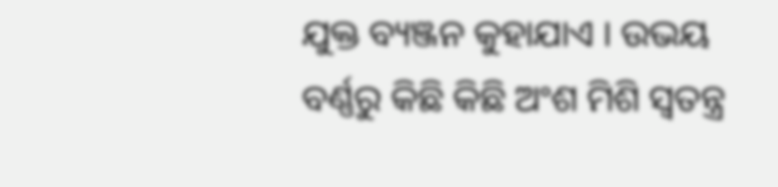ଯୁକ୍ତ ବ୍ୟଞ୍ଜନ କୁହାଯାଏ । ଉଭୟ ବର୍ଣ୍ଣରୁ କିଛି କିଛି ଅଂଶ ମିଶି ସ୍ବତନ୍ତ୍ର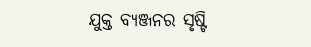ଯୁକ୍ତ ବ୍ୟଞ୍ଜନର ସୃଷ୍ଟି